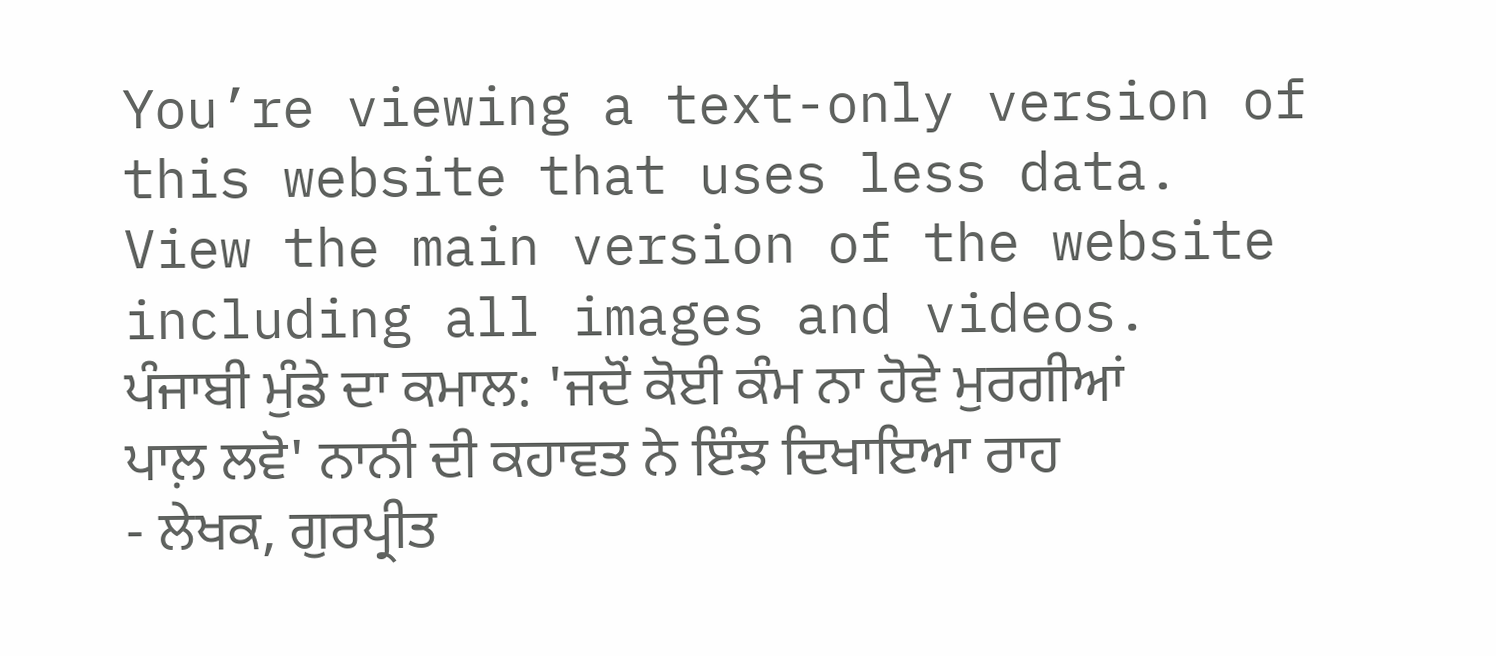You’re viewing a text-only version of this website that uses less data. View the main version of the website including all images and videos.
ਪੰਜਾਬੀ ਮੁੰਡੇ ਦਾ ਕਮਾਲ: 'ਜਦੋਂ ਕੋਈ ਕੰਮ ਨਾ ਹੋਵੇ ਮੁਰਗੀਆਂ ਪਾਲ਼ ਲਵੋ' ਨਾਨੀ ਦੀ ਕਹਾਵਤ ਨੇ ਇੰਝ ਦਿਖਾਇਆ ਰਾਹ
- ਲੇਖਕ, ਗੁਰਪ੍ਰੀਤ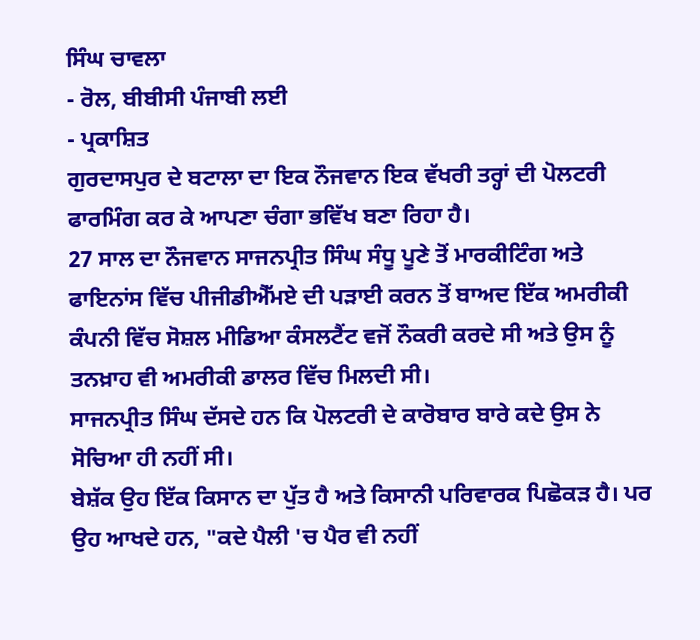ਸਿੰਘ ਚਾਵਲਾ
- ਰੋਲ, ਬੀਬੀਸੀ ਪੰਜਾਬੀ ਲਈ
- ਪ੍ਰਕਾਸ਼ਿਤ
ਗੁਰਦਾਸਪੁਰ ਦੇ ਬਟਾਲਾ ਦਾ ਇਕ ਨੌਜਵਾਨ ਇਕ ਵੱਖਰੀ ਤਰ੍ਹਾਂ ਦੀ ਪੋਲਟਰੀ ਫਾਰਮਿੰਗ ਕਰ ਕੇ ਆਪਣਾ ਚੰਗਾ ਭਵਿੱਖ ਬਣਾ ਰਿਹਾ ਹੈ।
27 ਸਾਲ ਦਾ ਨੌਜਵਾਨ ਸਾਜਨਪ੍ਰੀਤ ਸਿੰਘ ਸੰਧੂ ਪੂਣੇ ਤੋਂ ਮਾਰਕੀਟਿੰਗ ਅਤੇ ਫਾਇਨਾਂਸ ਵਿੱਚ ਪੀਜੀਡੀਐੱਮਏ ਦੀ ਪੜਾਈ ਕਰਨ ਤੋਂ ਬਾਅਦ ਇੱਕ ਅਮਰੀਕੀ ਕੰਪਨੀ ਵਿੱਚ ਸੋਸ਼ਲ ਮੀਡਿਆ ਕੰਸਲਟੈਂਟ ਵਜੋਂ ਨੌਕਰੀ ਕਰਦੇ ਸੀ ਅਤੇ ਉਸ ਨੂੰ ਤਨਖ਼ਾਹ ਵੀ ਅਮਰੀਕੀ ਡਾਲਰ ਵਿੱਚ ਮਿਲਦੀ ਸੀ।
ਸਾਜਨਪ੍ਰੀਤ ਸਿੰਘ ਦੱਸਦੇ ਹਨ ਕਿ ਪੋਲਟਰੀ ਦੇ ਕਾਰੋਬਾਰ ਬਾਰੇ ਕਦੇ ਉਸ ਨੇ ਸੋਚਿਆ ਹੀ ਨਹੀਂ ਸੀ।
ਬੇਸ਼ੱਕ ਉਹ ਇੱਕ ਕਿਸਾਨ ਦਾ ਪੁੱਤ ਹੈ ਅਤੇ ਕਿਸਾਨੀ ਪਰਿਵਾਰਕ ਪਿਛੋਕੜ ਹੈ। ਪਰ ਉਹ ਆਖਦੇ ਹਨ, "ਕਦੇ ਪੈਲੀ 'ਚ ਪੈਰ ਵੀ ਨਹੀਂ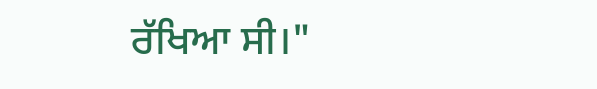ਰੱਖਿਆ ਸੀ।"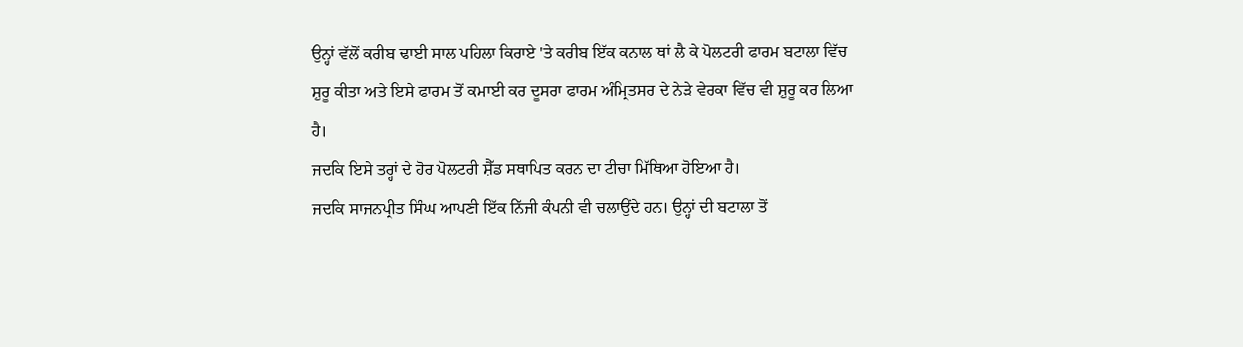ਉਨ੍ਹਾਂ ਵੱਲੋਂ ਕਰੀਬ ਢਾਈ ਸਾਲ ਪਹਿਲਾ ਕਿਰਾਏ 'ਤੇ ਕਰੀਬ ਇੱਕ ਕਨਾਲ ਥਾਂ ਲੈ ਕੇ ਪੋਲਟਰੀ ਫਾਰਮ ਬਟਾਲਾ ਵਿੱਚ ਸ਼ੁਰੂ ਕੀਤਾ ਅਤੇ ਇਸੇ ਫਾਰਮ ਤੋਂ ਕਮਾਈ ਕਰ ਦੂਸਰਾ ਫਾਰਮ ਅੰਮ੍ਰਿਤਸਰ ਦੇ ਨੇੜੇ ਵੇਰਕਾ ਵਿੱਚ ਵੀ ਸ਼ੁਰੂ ਕਰ ਲਿਆ ਹੈ।
ਜਦਕਿ ਇਸੇ ਤਰ੍ਹਾਂ ਦੇ ਹੋਰ ਪੋਲਟਰੀ ਸ਼ੈੱਡ ਸਥਾਪਿਤ ਕਰਨ ਦਾ ਟੀਚਾ ਮਿੱਥਿਆ ਹੋਇਆ ਹੈ।
ਜਦਕਿ ਸਾਜਨਪ੍ਰੀਤ ਸਿੰਘ ਆਪਣੀ ਇੱਕ ਨਿੱਜੀ ਕੰਪਨੀ ਵੀ ਚਲਾਉਂਦੇ ਹਨ। ਉਨ੍ਹਾਂ ਦੀ ਬਟਾਲਾ ਤੋਂ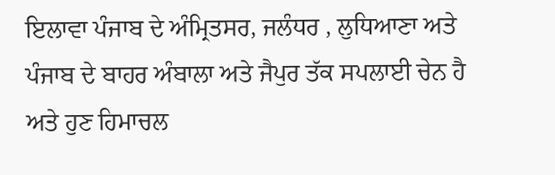ਇਲਾਵਾ ਪੰਜਾਬ ਦੇ ਅੰਮ੍ਰਿਤਸਰ, ਜਲੰਧਰ , ਲੁਧਿਆਣਾ ਅਤੇ ਪੰਜਾਬ ਦੇ ਬਾਹਰ ਅੰਬਾਲਾ ਅਤੇ ਜੈਪੁਰ ਤੱਕ ਸਪਲਾਈ ਚੇਨ ਹੈ ਅਤੇ ਹੁਣ ਹਿਮਾਚਲ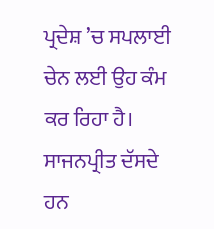ਪ੍ਰਦੇਸ਼ ’ਚ ਸਪਲਾਈ ਚੇਨ ਲਈ ਉਹ ਕੰਮ ਕਰ ਰਿਹਾ ਹੈ।
ਸਾਜਨਪ੍ਰੀਤ ਦੱਸਦੇ ਹਨ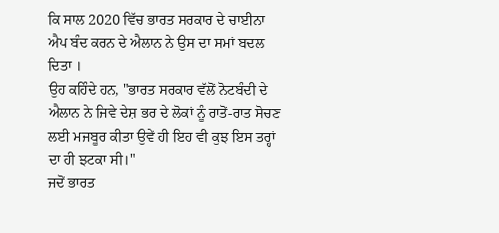ਕਿ ਸਾਲ 2020 ਵਿੱਚ ਭਾਰਤ ਸਰਕਾਰ ਦੇ ਚਾਈਨਾ ਐਪ ਬੰਦ ਕਰਨ ਦੇ ਐਲਾਨ ਨੇ ਉਸ ਦਾ ਸਮਾਂ ਬਦਲ ਦਿਤਾ ।
ਉਹ ਕਹਿੰਦੇ ਹਨ, "ਭਾਰਤ ਸਰਕਾਰ ਵੱਲੋਂ ਨੋਟਬੰਦੀ ਦੇ ਐਲਾਨ ਨੇ ਜਿਵੇ ਦੇਸ਼ ਭਰ ਦੇ ਲੋਕਾਂ ਨੂੰ ਰਾਤੋਂ-ਰਾਤ ਸੋਚਣ ਲਈ ਮਜਬੂਰ ਕੀਤਾ ਉਵੇਂ ਹੀ ਇਹ ਵੀ ਕੁਝ ਇਸ ਤਰ੍ਹਾਂ ਦਾ ਹੀ ਝਟਕਾ ਸੀ।"
ਜਦੋਂ ਭਾਰਤ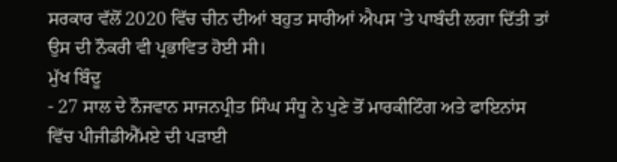ਸਰਕਾਰ ਵੱਲੋਂ 2020 ਵਿੱਚ ਚੀਨ ਦੀਆਂ ਬਹੁਤ ਸਾਰੀਆਂ ਐਪਸ 'ਤੇ ਪਾਬੰਦੀ ਲਗਾ ਦਿੱਤੀ ਤਾਂ ਉਸ ਦੀ ਨੌਕਰੀ ਵੀ ਪ੍ਰਭਾਵਿਤ ਹੋਈ ਸੀ।
ਮੁੱਖ ਬਿੰਦੂ
- 27 ਸਾਲ ਦੇ ਨੌਜਵਾਨ ਸਾਜਨਪ੍ਰੀਤ ਸਿੰਘ ਸੰਧੂ ਨੇ ਪੁਣੇ ਤੋਂ ਮਾਰਕੀਟਿੰਗ ਅਤੇ ਫਾਇਨਾਂਸ ਵਿੱਚ ਪੀਜੀਡੀਐੱਮਏ ਦੀ ਪੜਾਈ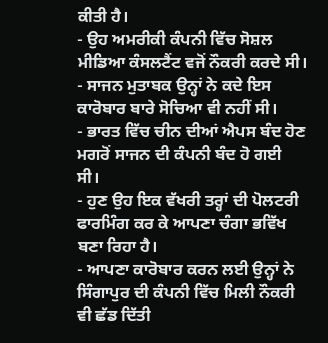ਕੀਤੀ ਹੈ।
- ਉਹ ਅਮਰੀਕੀ ਕੰਪਨੀ ਵਿੱਚ ਸੋਸ਼ਲ ਮੀਡਿਆ ਕੰਸਲਟੈਂਟ ਵਜੋਂ ਨੌਕਰੀ ਕਰਦੇ ਸੀ।
- ਸਾਜਨ ਮੁਤਾਬਕ ਉਨ੍ਹਾਂ ਨੇ ਕਦੇ ਇਸ ਕਾਰੋਬਾਰ ਬਾਰੇ ਸੋਚਿਆ ਵੀ ਨਹੀਂ ਸੀ।
- ਭਾਰਤ ਵਿੱਚ ਚੀਨ ਦੀਆਂ ਐਪਸ ਬੰਦ ਹੋਣ ਮਗਰੋਂ ਸਾਜਨ ਦੀ ਕੰਪਨੀ ਬੰਦ ਹੋ ਗਈ ਸੀ।
- ਹੁਣ ਉਹ ਇਕ ਵੱਖਰੀ ਤਰ੍ਹਾਂ ਦੀ ਪੋਲਟਰੀ ਫਾਰਮਿੰਗ ਕਰ ਕੇ ਆਪਣਾ ਚੰਗਾ ਭਵਿੱਖ ਬਣਾ ਰਿਹਾ ਹੈ।
- ਆਪਣਾ ਕਾਰੋਬਾਰ ਕਰਨ ਲਈ ਉਨ੍ਹਾਂ ਨੇ ਸਿੰਗਾਪੁਰ ਦੀ ਕੰਪਨੀ ਵਿੱਚ ਮਿਲੀ ਨੌਕਰੀ ਵੀ ਛੱਡ ਦਿੱਤੀ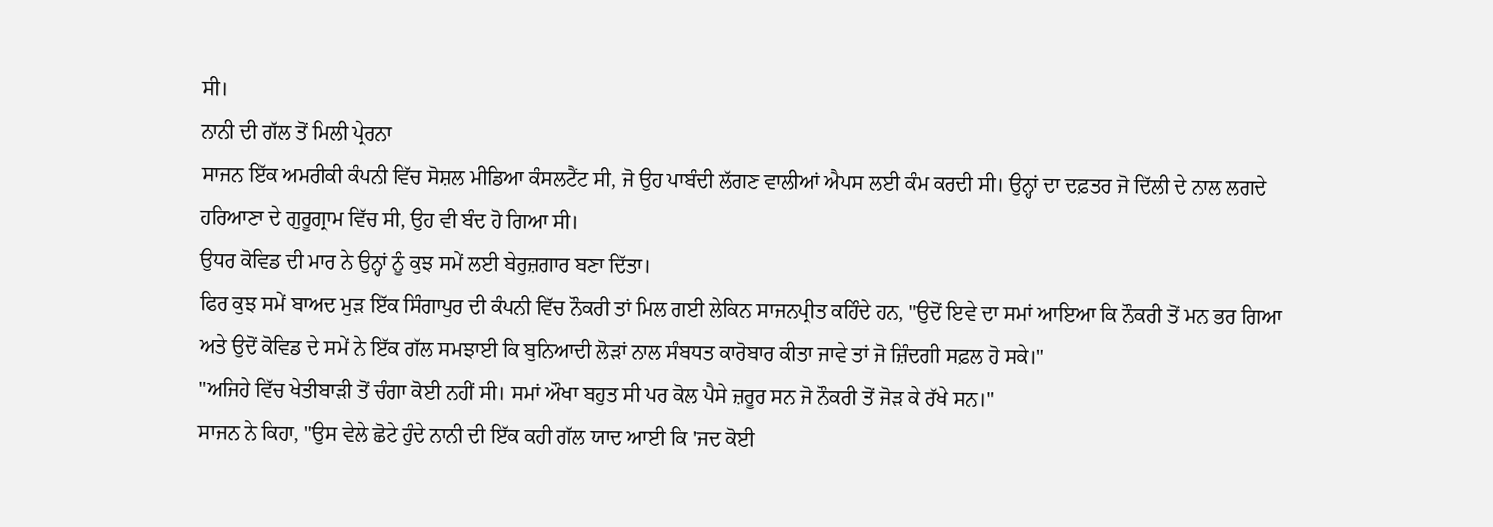ਸੀ।
ਨਾਨੀ ਦੀ ਗੱਲ ਤੋਂ ਮਿਲੀ ਪ੍ਰੇਰਨਾ
ਸਾਜਨ ਇੱਕ ਅਮਰੀਕੀ ਕੰਪਨੀ ਵਿੱਚ ਸੋਸ਼ਲ ਮੀਡਿਆ ਕੰਸਲਟੈਂਟ ਸੀ, ਜੋ ਉਹ ਪਾਬੰਦੀ ਲੱਗਣ ਵਾਲੀਆਂ ਐਪਸ ਲਈ ਕੰਮ ਕਰਦੀ ਸੀ। ਉਨ੍ਹਾਂ ਦਾ ਦਫ਼ਤਰ ਜੋ ਦਿੱਲੀ ਦੇ ਨਾਲ ਲਗਦੇ ਹਰਿਆਣਾ ਦੇ ਗੁਰੂਗ੍ਰਾਮ ਵਿੱਚ ਸੀ, ਉਹ ਵੀ ਬੰਦ ਹੋ ਗਿਆ ਸੀ।
ਉਧਰ ਕੋਵਿਡ ਦੀ ਮਾਰ ਨੇ ਉਨ੍ਹਾਂ ਨੂੰ ਕੁਝ ਸਮੇਂ ਲਈ ਬੇਰੁਜ਼ਗਾਰ ਬਣਾ ਦਿੱਤਾ।
ਫਿਰ ਕੁਝ ਸਮੇਂ ਬਾਅਦ ਮੁੜ ਇੱਕ ਸਿੰਗਾਪੁਰ ਦੀ ਕੰਪਨੀ ਵਿੱਚ ਨੌਕਰੀ ਤਾਂ ਮਿਲ ਗਈ ਲੇਕਿਨ ਸਾਜਨਪ੍ਰੀਤ ਕਹਿੰਦੇ ਹਨ, "ਉਦੋਂ ਇਵੇ ਦਾ ਸਮਾਂ ਆਇਆ ਕਿ ਨੌਕਰੀ ਤੋਂ ਮਨ ਭਰ ਗਿਆ ਅਤੇ ਉਦੋਂ ਕੋਵਿਡ ਦੇ ਸਮੇਂ ਨੇ ਇੱਕ ਗੱਲ ਸਮਝਾਈ ਕਿ ਬੁਨਿਆਦੀ ਲੋੜਾਂ ਨਾਲ ਸੰਬਧਤ ਕਾਰੋਬਾਰ ਕੀਤਾ ਜਾਵੇ ਤਾਂ ਜੋ ਜ਼ਿੰਦਗੀ ਸਫ਼ਲ ਹੋ ਸਕੇ।"
"ਅਜਿਹੇ ਵਿੱਚ ਖੇਤੀਬਾੜੀ ਤੋਂ ਚੰਗਾ ਕੋਈ ਨਹੀਂ ਸੀ। ਸਮਾਂ ਔਖਾ ਬਹੁਤ ਸੀ ਪਰ ਕੋਲ ਪੈਸੇ ਜ਼ਰੂਰ ਸਨ ਜੋ ਨੌਕਰੀ ਤੋਂ ਜੋੜ ਕੇ ਰੱਖੇ ਸਨ।"
ਸਾਜਨ ਨੇ ਕਿਹਾ, "ਉਸ ਵੇਲੇ ਛੋਟੇ ਹੁੰਦੇ ਨਾਨੀ ਦੀ ਇੱਕ ਕਹੀ ਗੱਲ ਯਾਦ ਆਈ ਕਿ 'ਜਦ ਕੋਈ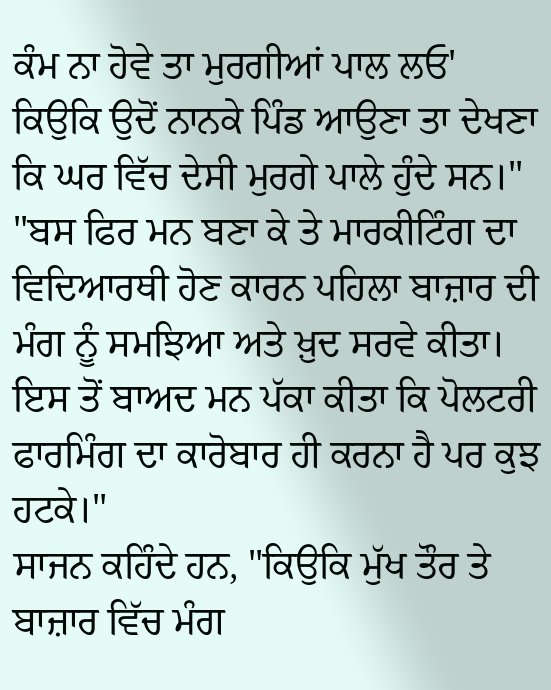ਕੰਮ ਨਾ ਹੋਵੇ ਤਾ ਮੁਰਗੀਆਂ ਪਾਲ ਲਓ' ਕਿਉਕਿ ਉਦੋਂ ਨਾਨਕੇ ਪਿੰਡ ਆਉਣਾ ਤਾ ਦੇਖਣਾ ਕਿ ਘਰ ਵਿੱਚ ਦੇਸੀ ਮੁਰਗੇ ਪਾਲੇ ਹੁੰਦੇ ਸਨ।"
"ਬਸ ਫਿਰ ਮਨ ਬਣਾ ਕੇ ਤੇ ਮਾਰਕੀਟਿੰਗ ਦਾ ਵਿਦਿਆਰਥੀ ਹੋਣ ਕਾਰਨ ਪਹਿਲਾ ਬਾਜ਼ਾਰ ਦੀ ਮੰਗ ਨੂੰ ਸਮਝਿਆ ਅਤੇ ਖ਼ੁਦ ਸਰਵੇ ਕੀਤਾ। ਇਸ ਤੋਂ ਬਾਅਦ ਮਨ ਪੱਕਾ ਕੀਤਾ ਕਿ ਪੋਲਟਰੀ ਫਾਰਮਿੰਗ ਦਾ ਕਾਰੋਬਾਰ ਹੀ ਕਰਨਾ ਹੈ ਪਰ ਕੁਝ ਹਟਕੇ।"
ਸਾਜਨ ਕਹਿੰਦੇ ਹਨ, "ਕਿਉਕਿ ਮੁੱਖ ਤੌਰ ਤੇ ਬਾਜ਼ਾਰ ਵਿੱਚ ਮੰਗ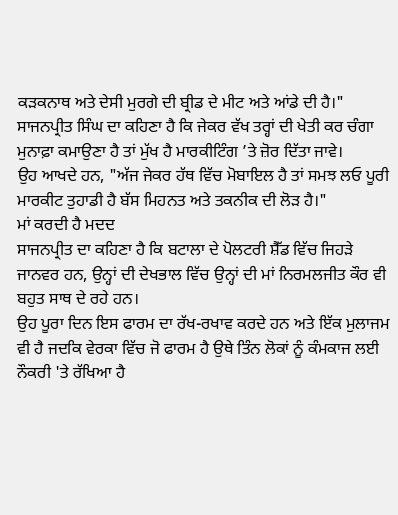ਕੜਕਨਾਥ ਅਤੇ ਦੇਸੀ ਮੁਰਗੇ ਦੀ ਬ੍ਰੀਡ ਦੇ ਮੀਟ ਅਤੇ ਆਂਡੇ ਦੀ ਹੈ।"
ਸਾਜਨਪ੍ਰੀਤ ਸਿੰਘ ਦਾ ਕਹਿਣਾ ਹੈ ਕਿ ਜੇਕਰ ਵੱਖ ਤਰ੍ਹਾਂ ਦੀ ਖੇਤੀ ਕਰ ਚੰਗਾ ਮੁਨਾਫ਼ਾ ਕਮਾਉਣਾ ਹੈ ਤਾਂ ਮੁੱਖ ਹੈ ਮਾਰਕੀਟਿੰਗ ’ਤੇ ਜ਼ੋਰ ਦਿੱਤਾ ਜਾਵੇ।
ਉਹ ਆਖਦੇ ਹਨ, "ਅੱਜ ਜੇਕਰ ਹੱਥ ਵਿੱਚ ਮੋਬਾਇਲ ਹੈ ਤਾਂ ਸਮਝ ਲਓ ਪੂਰੀ ਮਾਰਕੀਟ ਤੁਹਾਡੀ ਹੈ ਬੱਸ ਮਿਹਨਤ ਅਤੇ ਤਕਨੀਕ ਦੀ ਲੋੜ ਹੈ।"
ਮਾਂ ਕਰਦੀ ਹੈ ਮਦਦ
ਸਾਜਨਪ੍ਰੀਤ ਦਾ ਕਹਿਣਾ ਹੈ ਕਿ ਬਟਾਲਾ ਦੇ ਪੋਲਟਰੀ ਸ਼ੈੱਡ ਵਿੱਚ ਜਿਹੜੇ ਜਾਨਵਰ ਹਨ, ਉਨ੍ਹਾਂ ਦੀ ਦੇਖਭਾਲ ਵਿੱਚ ਉਨ੍ਹਾਂ ਦੀ ਮਾਂ ਨਿਰਮਲਜੀਤ ਕੌਰ ਵੀ ਬਹੁਤ ਸਾਥ ਦੇ ਰਹੇ ਹਨ।
ਉਹ ਪੂਰਾ ਦਿਨ ਇਸ ਫਾਰਮ ਦਾ ਰੱਖ-ਰਖਾਵ ਕਰਦੇ ਹਨ ਅਤੇ ਇੱਕ ਮੁਲਾਜਮ ਵੀ ਹੈ ਜਦਕਿ ਵੇਰਕਾ ਵਿੱਚ ਜੋ ਫਾਰਮ ਹੈ ਉਥੇ ਤਿੰਨ ਲੋਕਾਂ ਨੂੰ ਕੰਮਕਾਜ ਲਈ ਨੌਕਰੀ 'ਤੇ ਰੱਖਿਆ ਹੈ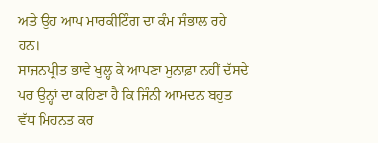ਅਤੇ ਉਹ ਆਪ ਮਾਰਕੀਟਿੰਗ ਦਾ ਕੰਮ ਸੰਭਾਲ ਰਹੇ ਹਨ।
ਸਾਜਨਪ੍ਰੀਤ ਭਾਵੇ ਖੁਲ੍ਹ ਕੇ ਆਪਣਾ ਮੁਨਾਫ਼ਾ ਨਹੀਂ ਦੱਸਦੇ ਪਰ ਉਨ੍ਹਾਂ ਦਾ ਕਹਿਣਾ ਹੈ ਕਿ ਜਿੰਨੀ ਆਮਦਨ ਬਹੁਤ ਵੱਧ ਮਿਹਨਤ ਕਰ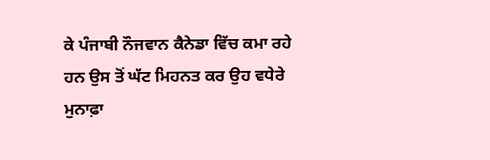ਕੇ ਪੰਜਾਬੀ ਨੌਜਵਾਨ ਕੈਨੇਡਾ ਵਿੱਚ ਕਮਾ ਰਹੇ ਹਨ ਉਸ ਤੋਂ ਘੱਟ ਮਿਹਨਤ ਕਰ ਉਹ ਵਧੇਰੇ ਮੁਨਾਫ਼ਾ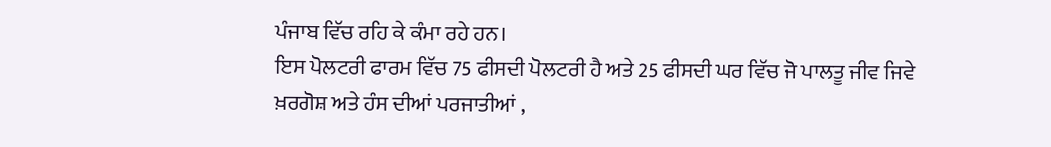ਪੰਜਾਬ ਵਿੱਚ ਰਹਿ ਕੇ ਕੰਮਾ ਰਹੇ ਹਨ।
ਇਸ ਪੋਲਟਰੀ ਫਾਰਮ ਵਿੱਚ 75 ਫੀਸਦੀ ਪੋਲਟਰੀ ਹੈ ਅਤੇ 25 ਫੀਸਦੀ ਘਰ ਵਿੱਚ ਜੋ ਪਾਲਤੂ ਜੀਵ ਜਿਵੇ ਖ਼ਰਗੋਸ਼ ਅਤੇ ਹੰਸ ਦੀਆਂ ਪਰਜਾਤੀਆਂ ,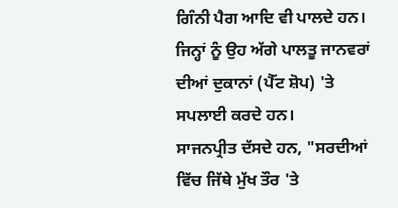ਗਿੰਨੀ ਪੈਗ ਆਦਿ ਵੀ ਪਾਲਦੇ ਹਨ।
ਜਿਨ੍ਹਾਂ ਨੂੰ ਉਹ ਅੱਗੇ ਪਾਲਤੂ ਜਾਨਵਰਾਂ ਦੀਆਂ ਦੁਕਾਨਾਂ (ਪੈੱਟ ਸ਼ੋਪ) 'ਤੇ ਸਪਲਾਈ ਕਰਦੇ ਹਨ।
ਸਾਜਨਪ੍ਰੀਤ ਦੱਸਦੇ ਹਨ, "ਸਰਦੀਆਂ ਵਿੱਚ ਜਿੱਥੇ ਮੁੱਖ ਤੌਰ 'ਤੇ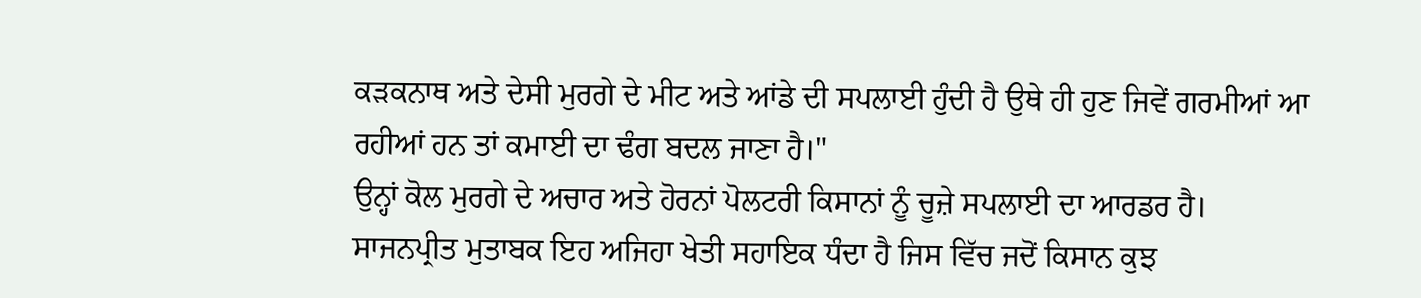ਕੜਕਨਾਥ ਅਤੇ ਦੇਸੀ ਮੁਰਗੇ ਦੇ ਮੀਟ ਅਤੇ ਆਂਡੇ ਦੀ ਸਪਲਾਈ ਹੁੰਦੀ ਹੈ ਉਥੇ ਹੀ ਹੁਣ ਜਿਵੇਂ ਗਰਮੀਆਂ ਆ ਰਹੀਆਂ ਹਨ ਤਾਂ ਕਮਾਈ ਦਾ ਢੰਗ ਬਦਲ ਜਾਣਾ ਹੈ।"
ਉਨ੍ਹਾਂ ਕੋਲ ਮੁਰਗੇ ਦੇ ਅਚਾਰ ਅਤੇ ਹੋਰਨਾਂ ਪੋਲਟਰੀ ਕਿਸਾਨਾਂ ਨੂੰ ਚੂਜ਼ੇ ਸਪਲਾਈ ਦਾ ਆਰਡਰ ਹੈ।
ਸਾਜਨਪ੍ਰੀਤ ਮੁਤਾਬਕ ਇਹ ਅਜਿਹਾ ਖੇਤੀ ਸਹਾਇਕ ਧੰਦਾ ਹੈ ਜਿਸ ਵਿੱਚ ਜਦੋਂ ਕਿਸਾਨ ਕੁਝ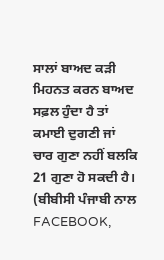ਸਾਲਾਂ ਬਾਅਦ ਕੜੀ ਮਿਹਨਤ ਕਰਨ ਬਾਅਦ ਸਫ਼ਲ ਹੁੰਦਾ ਹੈ ਤਾਂ ਕਮਾਈ ਦੁਗਣੀ ਜਾਂ ਚਾਰ ਗੁਣਾ ਨਹੀਂ ਬਲਕਿ 21 ਗੁਣਾ ਹੋ ਸਕਦੀ ਹੈ।
(ਬੀਬੀਸੀ ਪੰਜਾਬੀ ਨਾਲ FACEBOOK,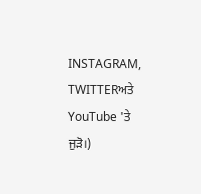INSTAGRAM, TWITTERਅਤੇ YouTube 'ਤੇ ਜੁੜੋ।)